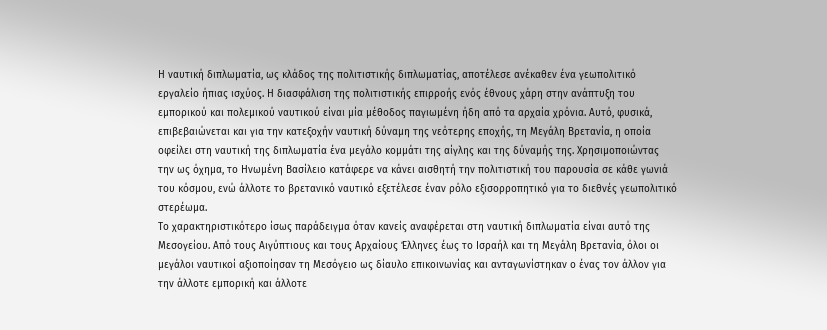Η ναυτική διπλωματία, ως κλάδος της πολιτιστικής διπλωματίας, αποτέλεσε ανέκαθεν ένα γεωπολιτικό εργαλείο ήπιας ισχύος. Η διασφάλιση της πολιτιστικής επιρροής ενός έθνους χάρη στην ανάπτυξη του εμπορικού και πολεμικού ναυτικού είναι μία μέθοδος παγιωμένη ήδη από τα αρχαία χρόνια. Αυτό, φυσικά, επιβεβαιώνεται και για την κατεξοχήν ναυτική δύναμη της νεότερης εποχής, τη Μεγάλη Βρετανία, η οποία οφείλει στη ναυτική της διπλωματία ένα μεγάλο κομμάτι της αίγλης και της δύναμής της. Χρησιμοποιώντας την ως όχημα, το Ηνωμένη Βασίλειο κατάφερε να κάνει αισθητή την πολιτιστική του παρουσία σε κάθε γωνιά του κόσμου, ενώ άλλοτε το βρετανικό ναυτικό εξετέλεσε έναν ρόλο εξισορροπητικό για το διεθνές γεωπολιτικό στερέωμα.
Το χαρακτηριστικότερο ίσως παράδειγμα όταν κανείς αναφέρεται στη ναυτική διπλωματία είναι αυτό της Μεσογείου. Από τους Αιγύπτιους και τους Αρχαίους Έλληνες έως το Ισραήλ και τη Μεγάλη Βρετανία, όλοι οι μεγάλοι ναυτικοί αξιοποίησαν τη Μεσόγειο ως δίαυλο επικοινωνίας και ανταγωνίστηκαν ο ένας τον άλλον για την άλλοτε εμπορική και άλλοτε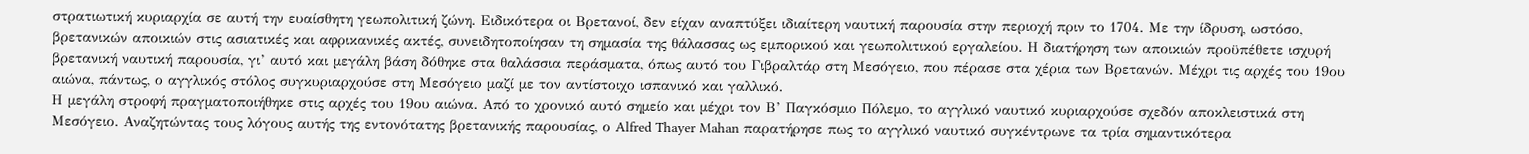στρατιωτική κυριαρχία σε αυτή την ευαίσθητη γεωπολιτική ζώνη. Ειδικότερα οι Βρετανοί, δεν είχαν αναπτύξει ιδιαίτερη ναυτική παρουσία στην περιοχή πριν το 1704. Με την ίδρυση, ωστόσο, βρετανικών αποικιών στις ασιατικές και αφρικανικές ακτές, συνειδητοποίησαν τη σημασία της θάλασσας ως εμπορικού και γεωπολιτικού εργαλείου. Η διατήρηση των αποικιών προϋπέθετε ισχυρή βρετανική ναυτική παρουσία, γι’ αυτό και μεγάλη βάση δόθηκε στα θαλάσσια περάσματα, όπως αυτό του Γιβραλτάρ στη Μεσόγειο, που πέρασε στα χέρια των Βρετανών. Μέχρι τις αρχές του 19ου αιώνα, πάντως, ο αγγλικός στόλος συγκυριαρχούσε στη Μεσόγειο μαζί με τον αντίστοιχο ισπανικό και γαλλικό.
Η μεγάλη στροφή πραγματοποιήθηκε στις αρχές του 19ου αιώνα. Από το χρονικό αυτό σημείο και μέχρι τον Β’ Παγκόσμιο Πόλεμο, το αγγλικό ναυτικό κυριαρχούσε σχεδόν αποκλειστικά στη Μεσόγειο. Αναζητώντας τους λόγους αυτής της εντονότατης βρετανικής παρουσίας, ο Alfred Thayer Mahan παρατήρησε πως το αγγλικό ναυτικό συγκέντρωνε τα τρία σημαντικότερα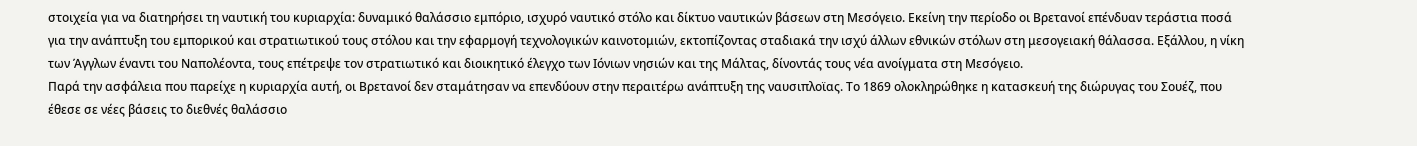στοιχεία για να διατηρήσει τη ναυτική του κυριαρχία: δυναμικό θαλάσσιο εμπόριο, ισχυρό ναυτικό στόλο και δίκτυο ναυτικών βάσεων στη Μεσόγειο. Εκείνη την περίοδο οι Βρετανοί επένδυαν τεράστια ποσά για την ανάπτυξη του εμπορικού και στρατιωτικού τους στόλου και την εφαρμογή τεχνολογικών καινοτομιών, εκτοπίζοντας σταδιακά την ισχύ άλλων εθνικών στόλων στη μεσογειακή θάλασσα. Εξάλλου, η νίκη των Άγγλων έναντι του Ναπολέοντα, τους επέτρεψε τον στρατιωτικό και διοικητικό έλεγχο των Ιόνιων νησιών και της Μάλτας, δίνοντάς τους νέα ανοίγματα στη Μεσόγειο.
Παρά την ασφάλεια που παρείχε η κυριαρχία αυτή, οι Βρετανοί δεν σταμάτησαν να επενδύουν στην περαιτέρω ανάπτυξη της ναυσιπλοϊας. Το 1869 ολοκληρώθηκε η κατασκευή της διώρυγας του Σουέζ, που έθεσε σε νέες βάσεις το διεθνές θαλάσσιο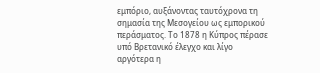εμπόριο, αυξάνοντας ταυτόχρονα τη σημασία της Μεσογείου ως εμπορικού περάσματος. Το 1878 η Κύπρος πέρασε υπό Βρετανικό έλεγχο και λίγο αργότερα η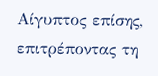Αίγυπτος επίσης, επιτρέποντας τη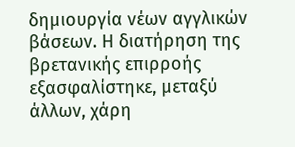δημιουργία νέων αγγλικών βάσεων. Η διατήρηση της βρετανικής επιρροής εξασφαλίστηκε, μεταξύ άλλων, χάρη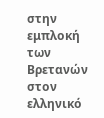στην εμπλοκή των Βρετανών στον ελληνικό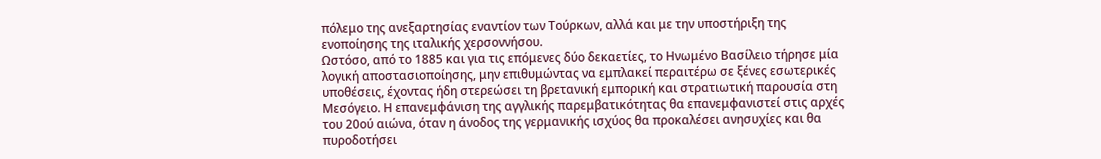πόλεμο της ανεξαρτησίας εναντίον των Τούρκων, αλλά και με την υποστήριξη της ενοποίησης της ιταλικής χερσοννήσου.
Ωστόσο, από το 1885 και για τις επόμενες δύο δεκαετίες, το Ηνωμένο Βασίλειο τήρησε μία λογική αποστασιοποίησης, μην επιθυμώντας να εμπλακεί περαιτέρω σε ξένες εσωτερικές υποθέσεις, έχοντας ήδη στερεώσει τη βρετανική εμπορική και στρατιωτική παρουσία στη Μεσόγειο. Η επανεμφάνιση της αγγλικής παρεμβατικότητας θα επανεμφανιστεί στις αρχές του 20ού αιώνα, όταν η άνοδος της γερμανικής ισχύος θα προκαλέσει ανησυχίες και θα πυροδοτήσει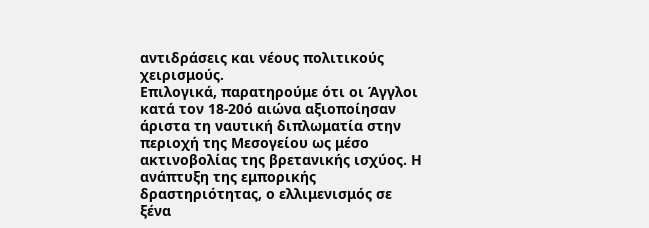αντιδράσεις και νέους πολιτικούς χειρισμούς.
Επιλογικά, παρατηρούμε ότι οι Άγγλοι κατά τον 18-20ό αιώνα αξιοποίησαν άριστα τη ναυτική διπλωματία στην περιοχή της Μεσογείου ως μέσο ακτινοβολίας της βρετανικής ισχύος. Η ανάπτυξη της εμπορικής δραστηριότητας, ο ελλιμενισμός σε ξένα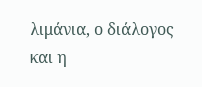λιμάνια, ο διάλογος και η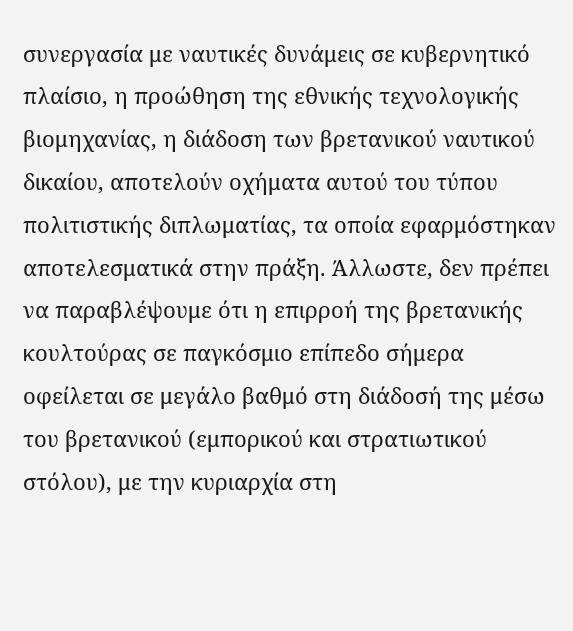συνεργασία με ναυτικές δυνάμεις σε κυβερνητικό πλαίσιο, η προώθηση της εθνικής τεχνολογικής βιομηχανίας, η διάδοση των βρετανικού ναυτικού δικαίου, αποτελούν οχήματα αυτού του τύπου πολιτιστικής διπλωματίας, τα οποία εφαρμόστηκαν αποτελεσματικά στην πράξη. Άλλωστε, δεν πρέπει να παραβλέψουμε ότι η επιρροή της βρετανικής κουλτούρας σε παγκόσμιο επίπεδο σήμερα οφείλεται σε μεγάλο βαθμό στη διάδοσή της μέσω του βρετανικού (εμπορικού και στρατιωτικού στόλου), με την κυριαρχία στη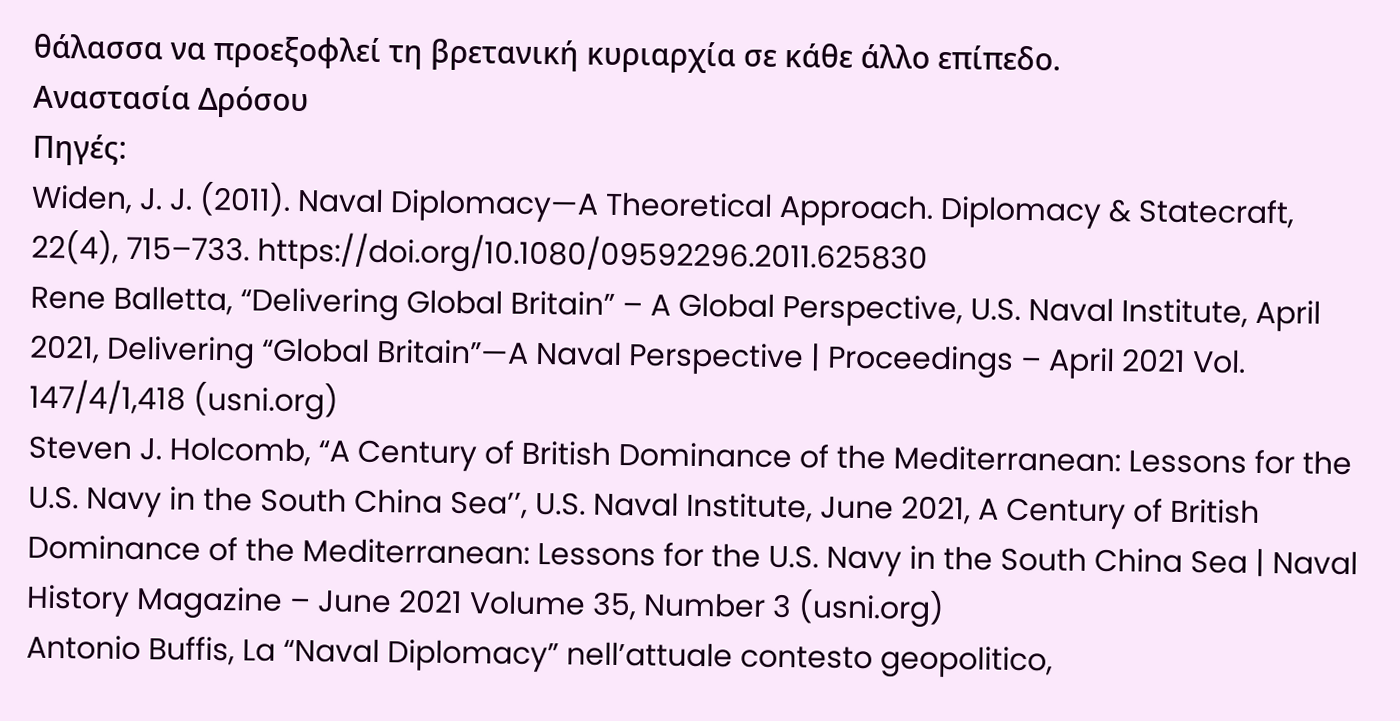θάλασσα να προεξοφλεί τη βρετανική κυριαρχία σε κάθε άλλο επίπεδο.
Αναστασία Δρόσου
Πηγές:
Widen, J. J. (2011). Naval Diplomacy—A Theoretical Approach. Diplomacy & Statecraft, 22(4), 715–733. https://doi.org/10.1080/09592296.2011.625830
Rene Balletta, “Delivering Global Britain” – A Global Perspective, U.S. Naval Institute, April 2021, Delivering “Global Britain”—A Naval Perspective | Proceedings – April 2021 Vol. 147/4/1,418 (usni.org)
Steven J. Holcomb, “A Century of British Dominance of the Mediterranean: Lessons for the U.S. Navy in the South China Sea’’, U.S. Naval Institute, June 2021, A Century of British Dominance of the Mediterranean: Lessons for the U.S. Navy in the South China Sea | Naval History Magazine – June 2021 Volume 35, Number 3 (usni.org)
Antonio Buffis, La “Naval Diplomacy” nell’attuale contesto geopolitico,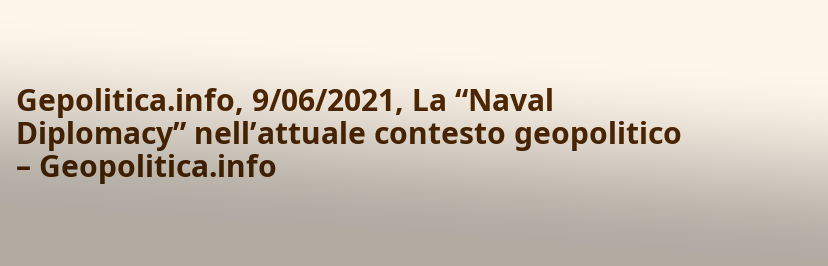Gepolitica.info, 9/06/2021, La “Naval Diplomacy” nell’attuale contesto geopolitico – Geopolitica.info